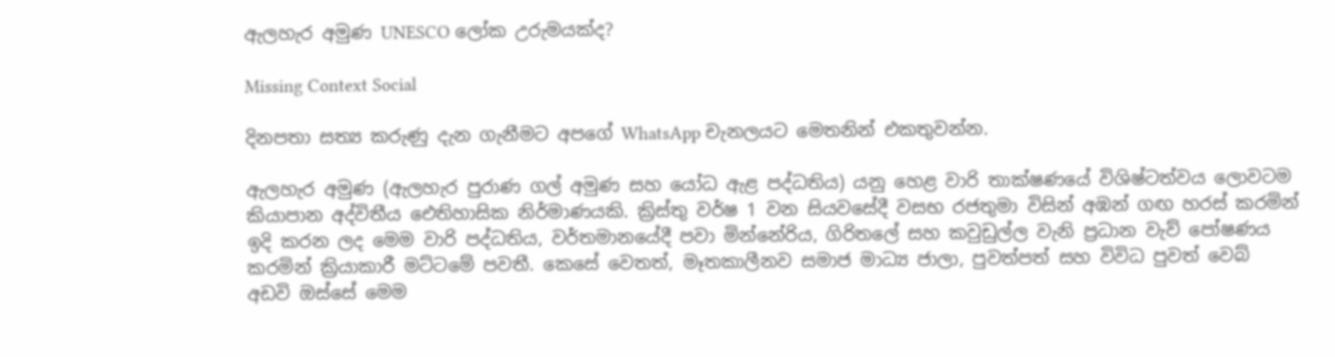ඇලහැර අමුණ UNESCO ලෝක උරුමයක්ද?

Missing Context Social

දිනපතා සත්‍ය කරුණු දැන ගැනීමට අපගේ WhatsApp චැනලයට මෙතනින් එකතුවන්න.

ඇලහැර අමුණ (ඇලහැර පුරාණ ගල් අමුණ සහ යෝධ ඇළ පද්ධතිය) යනු හෙළ වාරි තාක්ෂණයේ විශිෂ්ටත්වය ලොවටම කියාපාන අද්විතීය ඓතිහාසික නිර්මාණයකි. ක්‍රිස්තු වර්ෂ 1 වන සියවසේදී වසභ රජතුමා විසින් අඹන් ගඟ හරස් කරමින් ඉදි කරන ලද මෙම වාරි පද්ධතිය, වර්තමානයේදී පවා මින්නේරිය, ගිරිතලේ සහ කවුඩුල්ල වැනි ප්‍රධාන වැව් පෝෂණය කරමින් ක්‍රියාකාරී මට්ටමේ පවතී. කෙසේ වෙතත්, මෑතකාලීනව සමාජ මාධ්‍ය ජාලා, පුවත්පත් සහ විවිධ පුවත් වෙබ් අඩවි ඔස්සේ මෙම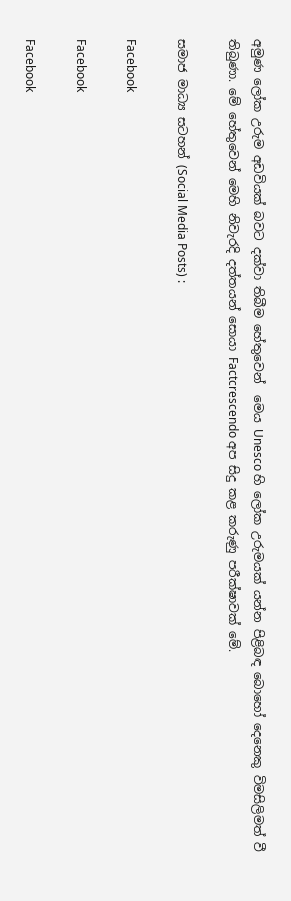අමුණ ලෝක උරුම අඩවියක් බවට දක්වා තිබීම හේතුවෙන්  මෙය Unesco හි ලෝක උරුමයක් යන්න පිළිබඳ බොහෝ දෙනෙකු විමසිලිමත් වී තිබුණා. මේ හේතුවෙන් මෙහි නිවැරදි දත්තයන් සොයා Factcrescendo අප සිදු කළ කරුණු පරීක්ෂාවක් මේ.

සමාජ මාධ්‍ය සටහන් (Social Media Posts) :

Facebook

Facebook

Facebook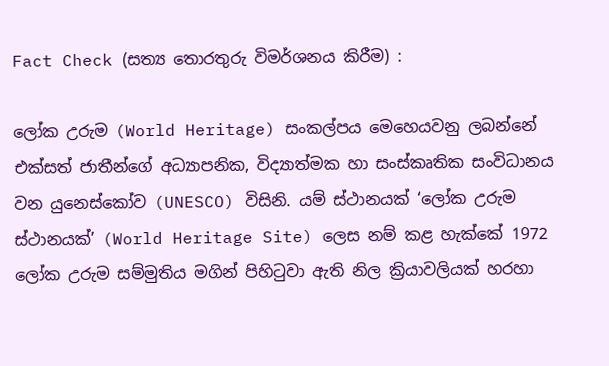Fact Check (සත්‍ය තොරතුරු විමර්ශනය කිරීම) :

ලෝක උරුම (World Heritage) සංකල්පය මෙහෙයවනු ලබන්නේ එක්සත් ජාතීන්ගේ අධ්‍යාපනික, විද්‍යාත්මක හා සංස්කෘතික සංවිධානය වන යුනෙස්කෝව (UNESCO) විසිනි. යම් ස්ථානයක් ‘ලෝක උරුම ස්ථානයක්’ (World Heritage Site) ලෙස නම් කළ හැක්කේ 1972 ලෝක උරුම සම්මුතිය මගින් පිහිටුවා ඇති නිල ක්‍රියාවලියක් හරහා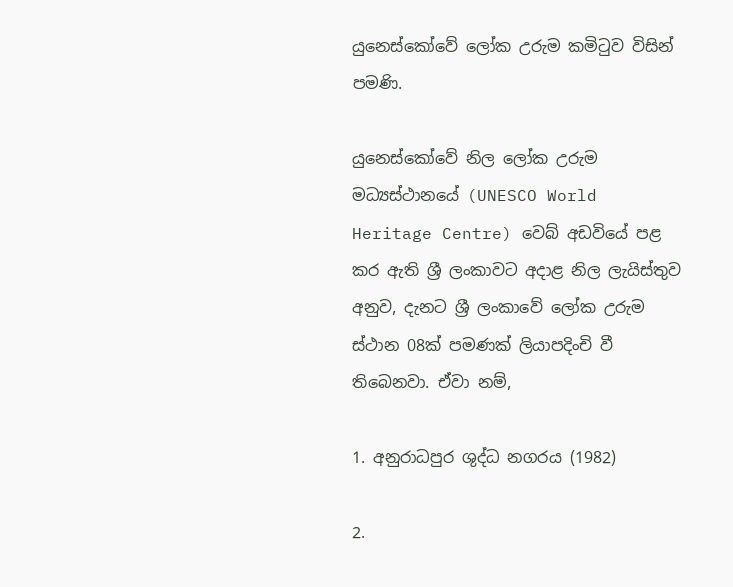යුනෙස්කෝවේ ලෝක උරුම කමිටුව විසින් පමණි.

යුනෙස්කෝවේ නිල ලෝක උරුම මධ්‍යස්ථානයේ (UNESCO World Heritage Centre) වෙබ් අඩවියේ පළ කර ඇති ශ්‍රී ලංකාවට අදාළ නිල ලැයිස්තුව අනුව, දැනට ශ්‍රී ලංකාවේ ලෝක උරුම ස්ථාන 08ක් පමණක් ලියාපදිංචි වී තිබෙනවා. ඒවා නම්,

1. අනුරාධපුර ශුද්ධ නගරය (1982)

2.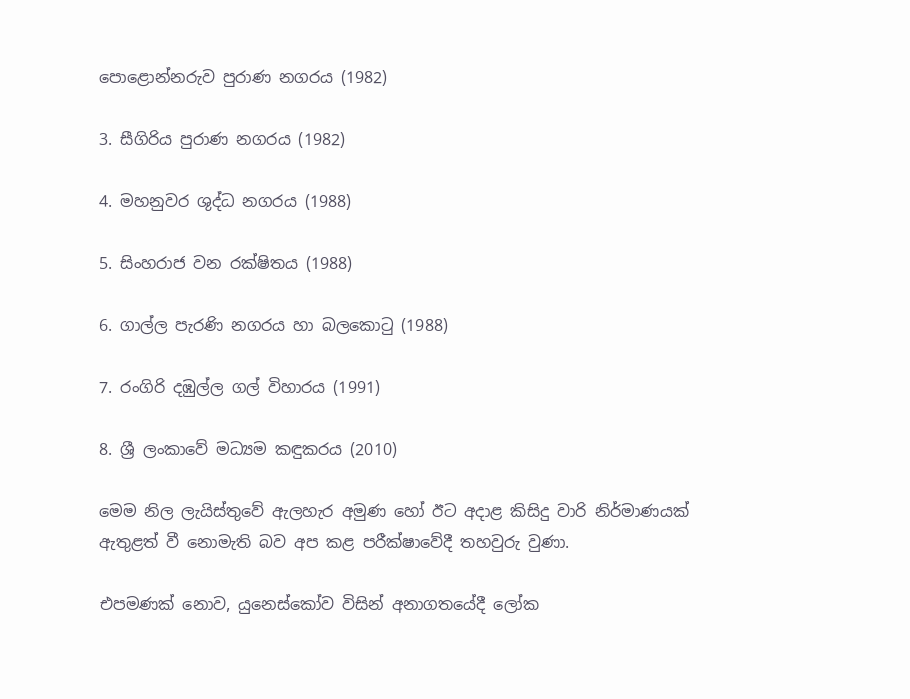පොළොන්නරුව පුරාණ නගරය (1982)

3. සීගිරිය පුරාණ නගරය (1982)

4. මහනුවර ශුද්ධ නගරය (1988)

5. සිංහරාජ වන රක්ෂිතය (1988)

6. ගාල්ල පැරණි නගරය හා බලකොටු (1988)

7. රංගිරි දඹුල්ල ගල් විහාරය (1991)

8. ශ්‍රී ලංකාවේ මධ්‍යම කඳුකරය (2010)

මෙම නිල ලැයිස්තුවේ ඇලහැර අමුණ හෝ ඊට අදාළ කිසිදු වාරි නිර්මාණයක් ඇතුළත් වී නොමැති බව අප කළ පරීක්ෂාවේදී තහවුරු වුණා.

එපමණක් නොව, යුනෙස්කෝව විසින් අනාගතයේදී ලෝක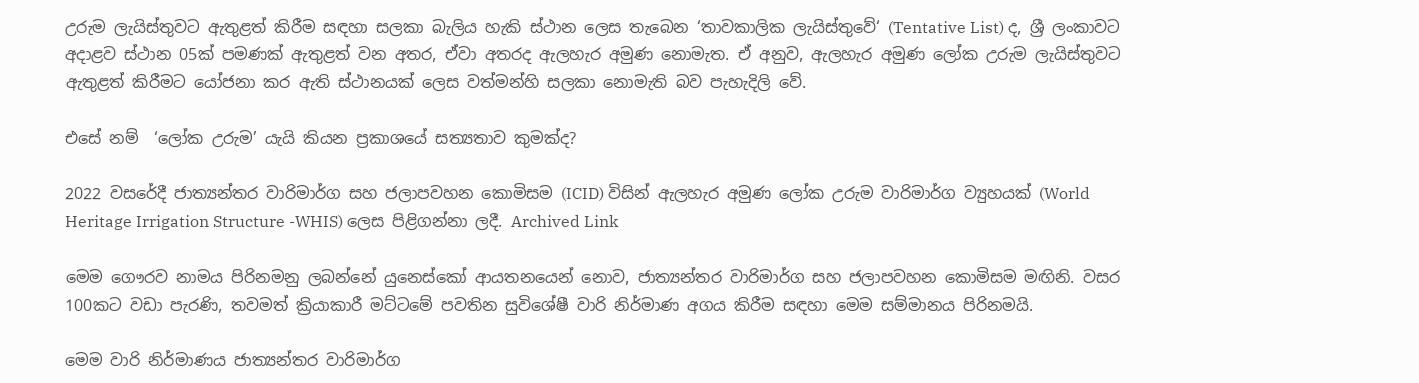උරුම ලැයිස්තුවට ඇතුළත් කිරීම සඳහා සලකා බැලිය හැකි ස්ථාන ලෙස තැබෙන ‘තාවකාලික ලැයිස්තුවේ‘ (Tentative List) ද, ශ්‍රී ලංකාවට අදාළව ස්ථාන 05ක් පමණක් ඇතුළත් වන අතර, ඒවා අතරද ඇලහැර අමුණ නොමැත. ඒ අනුව, ඇලහැර අමුණ ලෝක උරුම ලැයිස්තුවට ඇතුළත් කිරීමට යෝජනා කර ඇති ස්ථානයක් ලෙස වත්මන්හි සලකා නොමැති බව පැහැදිලි වේ.

එසේ නම්  ‘ලෝක උරුම’ යැයි කියන ප්‍රකාශයේ සත්‍යතාව කුමක්ද?

2022 වසරේදී ජාත්‍යන්තර වාරිමාර්ග සහ ජලාපවහන කොමිසම (ICID) විසින් ඇලහැර අමුණ ලෝක උරුම වාරිමාර්ග ව්‍යුහයක් (World Heritage Irrigation Structure -WHIS) ලෙස පිළිගන්නා ලදී. Archived Link

මෙම ගෞරව නාමය පිරිනමනු ලබන්නේ යුනෙස්කෝ ආයතනයෙන් නොව, ජාත්‍යන්තර වාරිමාර්ග සහ ජලාපවහන කොමිසම මඟිනි. වසර 100කට වඩා පැරණි, තවමත් ක්‍රියාකාරී මට්ටමේ පවතින සුවිශේෂී වාරි නිර්මාණ අගය කිරීම සඳහා මෙම සම්මානය පිරිනමයි.

මෙම වාරි නිර්මාණය ජාත්‍යන්තර වාරිමාර්ග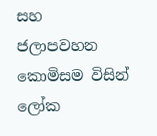සහ ජලාපවහන කොමිසම විසින් ලෝක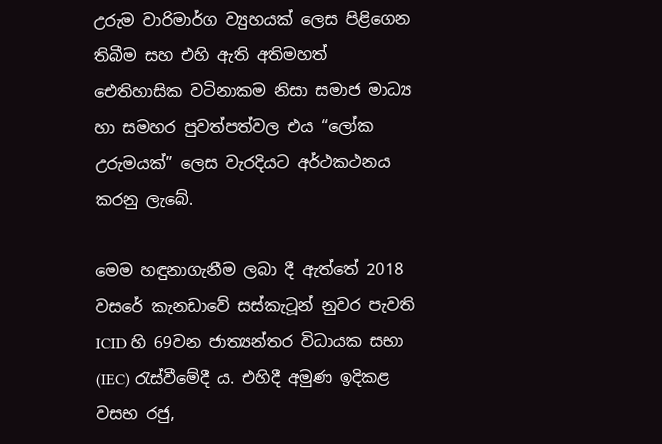උරුම වාරිමාර්ග ව්‍යුහයක් ලෙස පිළිගෙන තිබීම සහ එහි ඇති අතිමහත් ඓතිහාසික වටිනාකම නිසා සමාජ මාධ්‍ය හා සමහර පුවත්පත්වල එය “ලෝක උරුමයක්” ලෙස වැරදියට අර්ථකථනය කරනු ලැබේ.

මෙම හඳුනාගැනීම ලබා දී ඇත්තේ 2018 වසරේ කැනඩාවේ සස්කැටූන් නුවර පැවති ICID හි 69වන ජාත්‍යන්තර විධායක සභා (IEC) රැස්වීමේදී ය. එහිදී අමුණ ඉදිකළ වසභ රජු,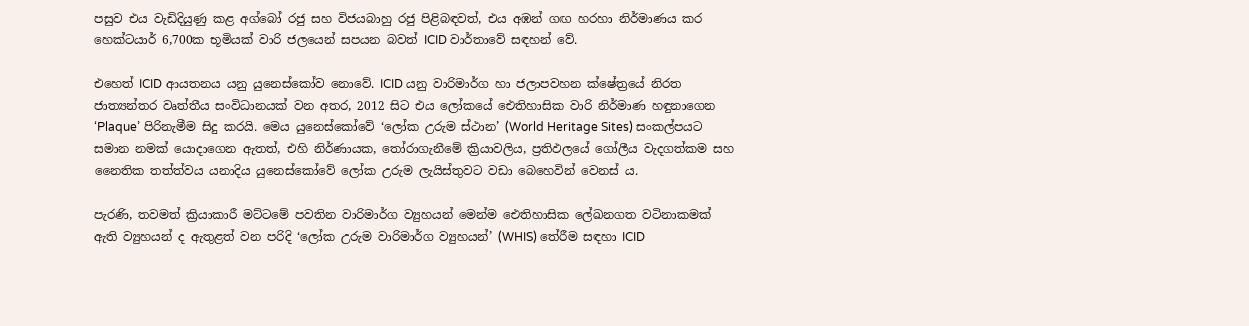පසුව එය වැඩිදියුණු කළ අග්බෝ රජු සහ විජයබාහු රජු පිළිබඳවත්, එය අඹන් ගඟ හරහා නිර්මාණය කර හෙක්ටයාර් 6,700ක භූමියක් වාරි ජලයෙන් සපයන බවත් ICID වාර්තාවේ සඳහන් වේ.

එහෙත් ICID ආයතනය යනු යුනෙස්කෝව නොවේ. ICID යනු වාරිමාර්ග හා ජලාපවහන ක්ෂේත්‍රයේ නිරත ජාත්‍යන්තර වෘත්තීය සංවිධානයක් වන අතර, 2012 සිට එය ලෝකයේ ඓතිහාසික වාරි නිර්මාණ හඳුනාගෙන ‘Plaque’ පිරිනැමීම සිදු කරයි. මෙය යුනෙස්කෝවේ ‘ලෝක උරුම ස්ථාන’ (World Heritage Sites) සංකල්පයට සමාන නමක් යොදාගෙන ඇතත්, එහි නිර්ණායක, තෝරාගැනීමේ ක්‍රියාවලිය, ප්‍රතිඵලයේ ගෝලීය වැදගත්කම සහ නෛතික තත්ත්වය යනාදිය යුනෙස්කෝවේ ලෝක උරුම ලැයිස්තුවට වඩා බෙහෙවින් වෙනස් ය.

පැරණි, තවමත් ක්‍රියාකාරී මට්ටමේ පවතින වාරිමාර්ග ව්‍යුහයන් මෙන්ම ඓතිහාසික ලේඛනගත වටිනාකමක් ඇති ව්‍යුහයන් ද ඇතුළත් වන පරිදි ‘ලෝක උරුම වාරිමාර්ග ව්‍යුහයන්’ (WHIS) තේරීම සඳහා ICID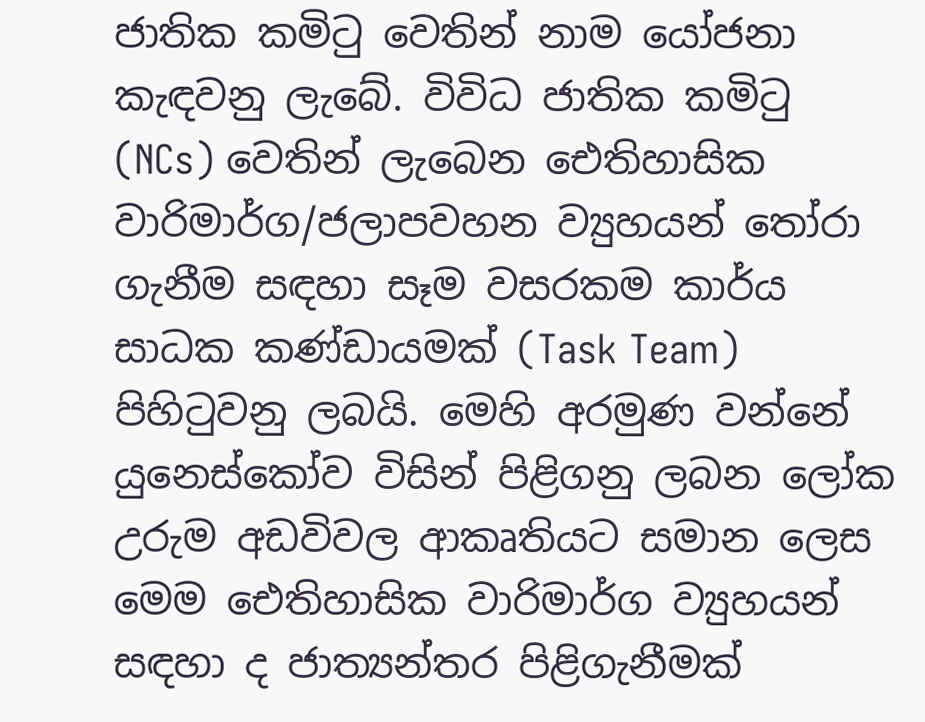ජාතික කමිටු වෙතින් නාම යෝජනා කැඳවනු ලැබේ. විවිධ ජාතික කමිටු (NCs) වෙතින් ලැබෙන ඓතිහාසික වාරිමාර්ග/ජලාපවහන ව්‍යුහයන් තෝරා ගැනීම සඳහා සෑම වසරකම කාර්ය සාධක කණ්ඩායමක් (Task Team) පිහිටුවනු ලබයි. මෙහි අරමුණ වන්නේ යුනෙස්කෝව විසින් පිළිගනු ලබන ලෝක උරුම අඩවිවල ආකෘතියට සමාන ලෙස මෙම ඓතිහාසික වාරිමාර්ග ව්‍යුහයන් සඳහා ද ජාත්‍යන්තර පිළිගැනීමක්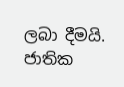ලබා දීමයි. ජාතික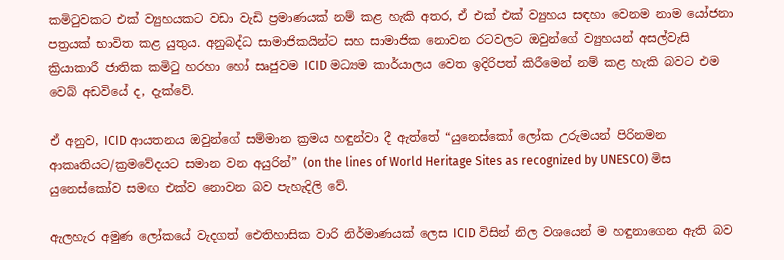කමිටුවකට එක් ව්‍යුහයකට වඩා වැඩි ප්‍රමාණයක් නම් කළ හැකි අතර, ඒ එක් එක් ව්‍යුහය සඳහා වෙනම නාම යෝජනා පත්‍රයක් භාවිත කළ යුතුය. අනුබද්ධ සාමාජිකයින්ට සහ සාමාජික නොවන රටවලට ඔවුන්ගේ ව්‍යුහයන් අසල්වැසි ක්‍රියාකාරී ජාතික කමිටු හරහා හෝ සෘජුවම ICID මධ්‍යම කාර්යාලය වෙත ඉදිරිපත් කිරීමෙන් නම් කළ හැකි බවට එම වෙබ් අඩවියේ ද, දැක්වේ.

ඒ අනුව, ICID ආයතනය ඔවුන්ගේ සම්මාන ක්‍රමය හඳුන්වා දී ඇත්තේ “යුනෙස්කෝ ලෝක උරුමයන් පිරිනමන ආකෘතියට/ක්‍රමවේදයට සමාන වන අයුරින්” (on the lines of World Heritage Sites as recognized by UNESCO) මිස යුනෙස්කෝව සමඟ එක්ව නොවන බව පැහැදිලි වේ.

ඇලහැර අමුණ ලෝකයේ වැදගත් ඓතිහාසික වාරි නිර්මාණයක් ලෙස ICID විසින් නිල වශයෙන් ම හඳුනාගෙන ඇති බව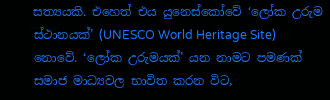සත්‍යයකි. එහෙත් එය යුනෙස්කෝවේ ‘ලෝක උරුම ස්ථානයක්’ (UNESCO World Heritage Site) නොවේ. ‘ලෝක උරුමයක්’ යන නාමට පමණක් සමාජ මාධ්‍යවල භාවිත කරන විට,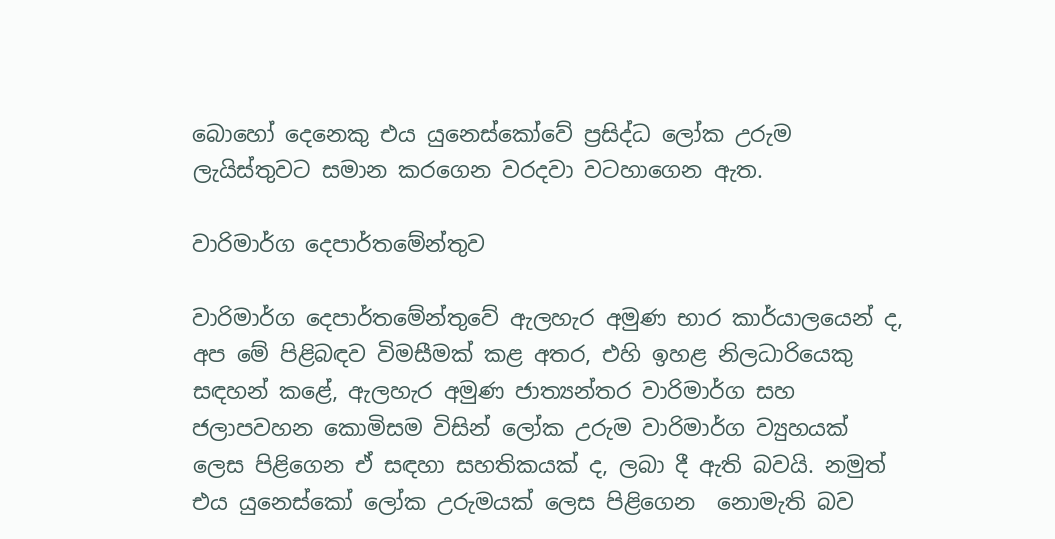බොහෝ දෙනෙකු එය යුනෙස්කෝවේ ප්‍රසිද්ධ ලෝක උරුම ලැයිස්තුවට සමාන කරගෙන වරදවා වටහාගෙන ඇත.

වාරිමාර්ග දෙපාර්තමේන්තුව

වාරිමාර්ග දෙපාර්තමේන්තුවේ ඇලහැර අමුණ භාර කාර්යාලයෙන් ද, අප මේ පිළිබඳව විමසීමක් කළ අතර, එහි ඉහළ නිලධාරියෙකු සඳහන් කළේ, ඇලහැර අමුණ ජාත්‍යන්තර වාරිමාර්ග සහ ජලාපවහන කොමිසම විසින් ලෝක උරුම වාරිමාර්ග ව්‍යුහයක්  ලෙස පිළිගෙන ඒ සඳහා සහතිකයක් ද, ලබා දී ඇති බවයි. නමුත් එය යුනෙස්කෝ ලෝක උරුමයක් ලෙස පිළිගෙන  නොමැති බව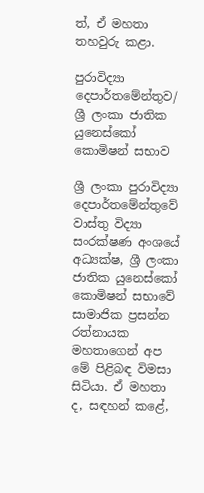ත්, ඒ මහතා තහවුරු කළා.

පුරාවිද්‍යා දෙපාර්තමේන්තුව/ ශ්‍රී ලංකා ජාතික යුනෙස්කෝ කොමිෂන් සභාව

ශ්‍රී ලංකා පුරාවිද්‍යා දෙපාර්තමේන්තුවේ වාස්තු විද්‍යා සංරක්ෂණ අංශයේ අධ්‍යක්ෂ, ශ්‍රී ලංකා ජාතික යුනෙස්කෝ කොමිෂන් සභාවේ සාමාජික ප්‍රසන්න රත්නායක මහතාගෙන් අප මේ පිළිබඳ විමසා සිටියා. ඒ මහතා ද, සඳහන් කළේ,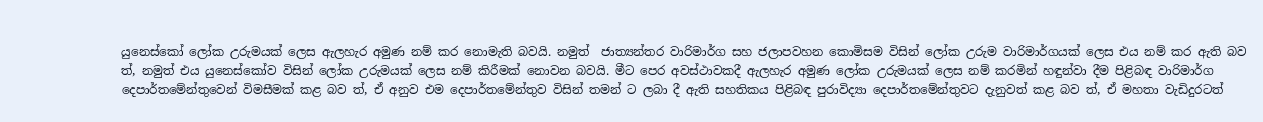යුනෙස්කෝ ලෝක උරුමයක් ලෙස ඇලහැර අමුණ නම් කර නොමැති බවයි. නමුත්  ජාත්‍යන්තර වාරිමාර්ග සහ ජලාපවහන කොමිසම විසින් ලෝක උරුම වාරිමාර්ගයක් ලෙස එය නම් කර ඇති බව ත්, නමුත් එය යුනෙස්කෝව විසින් ලෝක උරුමයක් ලෙස නම් කිරීමක් නොවන බවයි. මීට පෙර අවස්ථාවකදී ඇලහැර අමුණ ලෝක උරුමයක් ලෙස නම් කරමින් හඳුන්වා දීම පිළිබඳ වාරිමාර්ග දෙපාර්තමේන්තුවෙන් විමසීමක් කළ බව ත්, ඒ අනුව එම දෙපාර්තමේන්තුව විසින් තමන් ට ලබා දී ඇති සහතිකය පිළිබඳ පුරාවිද්‍යා දෙපාර්තමේන්තුවට දැනුවත් කළ බව ත්, ඒ මහතා වැඩිදුරටත්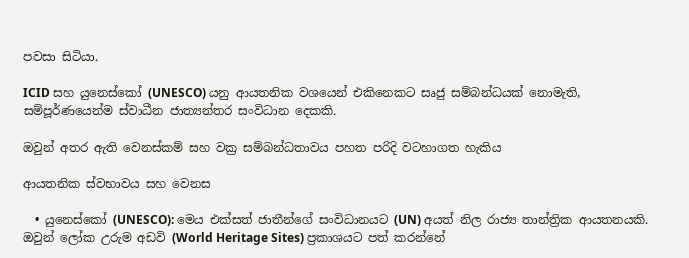පවසා සිටියා.

ICID සහ යුනෙස්කෝ (UNESCO) යනු ආයතනික වශයෙන් එකිනෙකට සෘජු සම්බන්ධයක් නොමැති, සම්පූර්ණයෙන්ම ස්වාධීන ජාත්‍යන්තර සංවිධාන දෙකකි.

ඔවුන් අතර ඇති වෙනස්කම් සහ වක්‍ර සම්බන්ධතාවය පහත පරිදි වටහාගත හැකිය

ආයතනික ස්වභාවය සහ වෙනස

  • යුනෙස්කෝ (UNESCO): මෙය එක්සත් ජාතීන්ගේ සංවිධානයට (UN) අයත් නිල රාජ්‍ය තාන්ත්‍රික ආයතනයකි. ඔවුන් ලෝක උරුම අඩවි (World Heritage Sites) ප්‍රකාශයට පත් කරන්නේ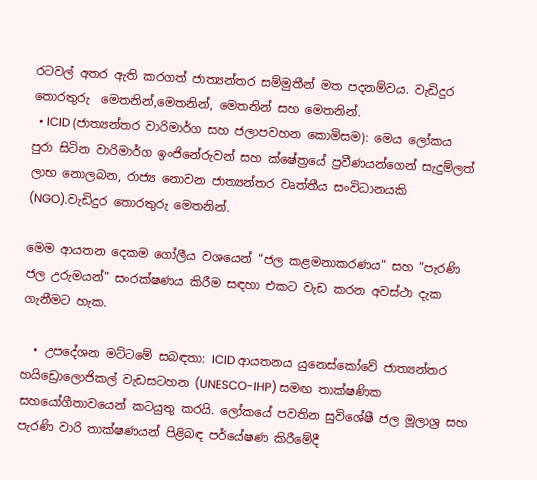රටවල් අතර ඇති කරගත් ජාත්‍යන්තර සම්මුතීන් මත පදනම්වය. වැඩිදුර තොරතුරු  මෙතනින්,මෙතනින්, මෙතනින් සහ මෙතනින්.
  • ICID (ජාත්‍යන්තර වාරිමාර්ග සහ ජලාපවහන කොමිසම): මෙය ලෝකය පුරා සිටින වාරිමාර්ග ඉංජිනේරුවන් සහ ක්ෂේත්‍රයේ ප්‍රවීණයන්ගෙන් සැදුම්ලත් ලාභ නොලබන, රාජ්‍ය නොවන ජාත්‍යන්තර වෘත්තීය සංවිධානයකි (NGO).වැඩිදුර තොරතුරු මෙතනින්.

මෙම ආයතන දෙකම ගෝලීය වශයෙන් “ජල කළමනාකරණය” සහ “පැරණි ජල උරුමයන්” සංරක්ෂණය කිරීම සඳහා එකට වැඩ කරන අවස්ථා දැක ගැනීමට හැක.

  • උපදේශන මට්ටමේ සබඳතා: ICID ආයතනය යුනෙස්කෝවේ ජාත්‍යන්තර හයිඩ්‍රොලොජිකල් වැඩසටහන (UNESCO-IHP) සමඟ තාක්ෂණික සහයෝගීතාවයෙන් කටයුතු කරයි. ලෝකයේ පවතින සුවිශේෂී ජල මූලාශ්‍ර සහ පැරණි වාරි තාක්ෂණයන් පිළිබඳ පර්යේෂණ කිරීමේදී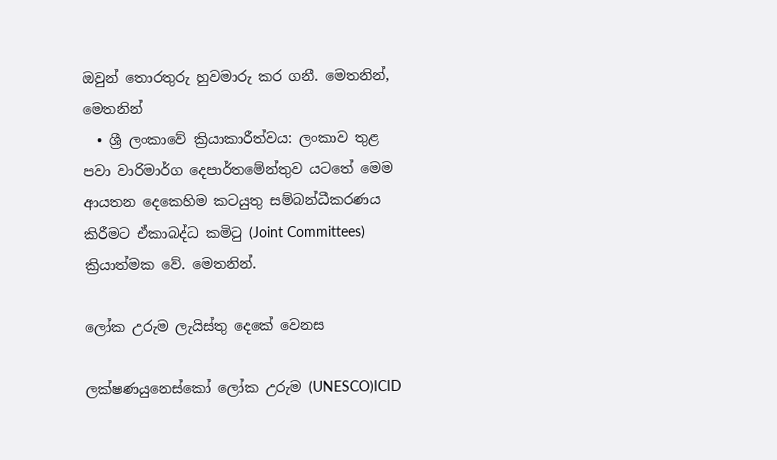ඔවුන් තොරතුරු හුවමාරු කර ගනී. මෙතනින්, මෙතනින්
  • ශ්‍රී ලංකාවේ ක්‍රියාකාරීත්වය: ලංකාව තුළ පවා වාරිමාර්ග දෙපාර්තමේන්තුව යටතේ මෙම ආයතන දෙකෙහිම කටයුතු සම්බන්ධීකරණය කිරීමට ඒකාබද්ධ කමිටු (Joint Committees) ක්‍රියාත්මක වේ. මෙතනින්.

ලෝක උරුම ලැයිස්තු දෙකේ වෙනස

ලක්ෂණයුනෙස්කෝ ලෝක උරුම (UNESCO)ICID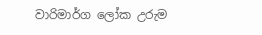වාරිමාර්ග ලෝක උරුම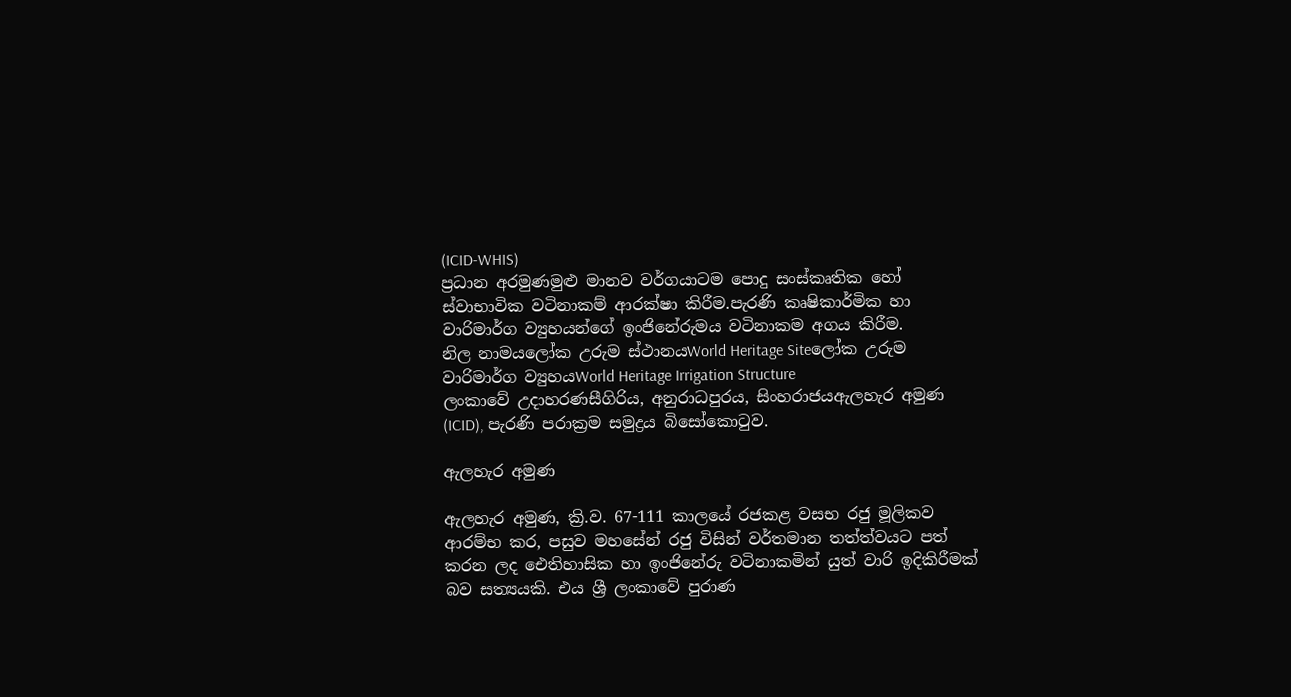(ICID-WHIS)
ප්‍රධාන අරමුණමුළු මානව වර්ගයාටම පොදු සංස්කෘතික හෝ ස්වාභාවික වටිනාකම් ආරක්ෂා කිරීම.පැරණි කෘෂිකාර්මික හා වාරිමාර්ග ව්‍යුහයන්ගේ ඉංජිනේරුමය වටිනාකම අගය කිරීම.
නිල නාමයලෝක උරුම ස්ථානයWorld Heritage Siteලෝක උරුම වාරිමාර්ග ව්‍යුහයWorld Heritage Irrigation Structure
ලංකාවේ උදාහරණසීගිරිය, අනුරාධපුරය, සිංහරාජයඇලහැර අමුණ (ICID), පැරණි පරාක්‍රම සමුද්‍රය බිසෝකොටුව.

ඇලහැර අමුණ

ඇලහැර අමුණ, ක්‍රි.ව. 67-111 කාලයේ රජකළ වසභ රජු මූලිකව ආරම්භ කර, පසුව මහසේන් රජු විසින් වර්තමාන තත්ත්වයට පත් කරන ලද ඓතිහාසික හා ඉංජිනේරු වටිනාකමින් යුත් වාරි ඉදිකිරීමක් බව සත්‍යයකි. එය ශ්‍රී ලංකාවේ පුරාණ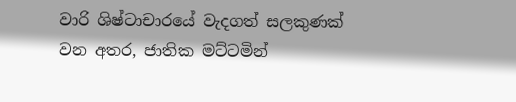වාරි ශිෂ්ටාචාරයේ වැදගත් සලකුණක් වන අතර, ජාතික මට්ටමින්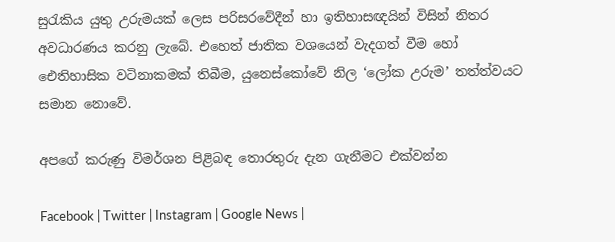සුරැකිය යුතු උරුමයක් ලෙස පරිසරවේදීන් හා ඉතිහාසඥයින් විසින් නිතර අවධාරණය කරනු ලැබේ. එහෙත් ජාතික වශයෙන් වැදගත් වීම හෝ ඓතිහාසික වටිනාකමක් තිබීම, යුනෙස්කෝවේ නිල ‘ලෝක උරුම’ තත්ත්වයට සමාන නොවේ.

අපගේ කරුණු විමර්ශන පිළිබඳ තොරතුරු දැන ගැනීමට එක්වන්න

Facebook | Twitter | Instagram | Google News |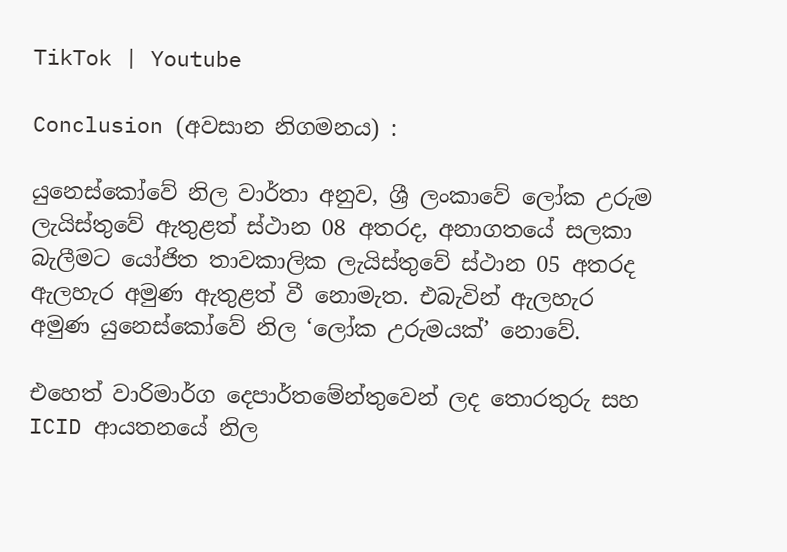TikTok | Youtube

Conclusion (අවසාන නිගමනය) :

යුනෙස්කෝවේ නිල වාර්තා අනුව, ශ්‍රී ලංකාවේ ලෝක උරුම ලැයිස්තුවේ ඇතුළත් ස්ථාන 08 අතරද, අනාගතයේ සලකා බැලීමට යෝජිත තාවකාලික ලැයිස්තුවේ ස්ථාන 05 අතරද ඇලහැර අමුණ ඇතුළත් වී නොමැත. එබැවින් ඇලහැර අමුණ යුනෙස්කෝවේ නිල ‘ලෝක උරුමයක්’ නොවේ.

එහෙත් වාරිමාර්ග දෙපාර්තමේන්තුවෙන් ලද තොරතුරු සහ ICID ආයතනයේ නිල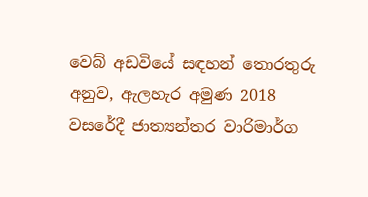වෙබ් අඩවියේ සඳහන් තොරතුරු අනුව, ඇලහැර අමුණ 2018 වසරේදී ජාත්‍යන්තර වාරිමාර්ග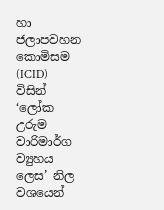හා ජලාපවහන කොමිසම (ICID) විසින් ‘ලෝක උරුම වාරිමාර්ග ව්‍යුහය ලෙස’ නිල වශයෙන්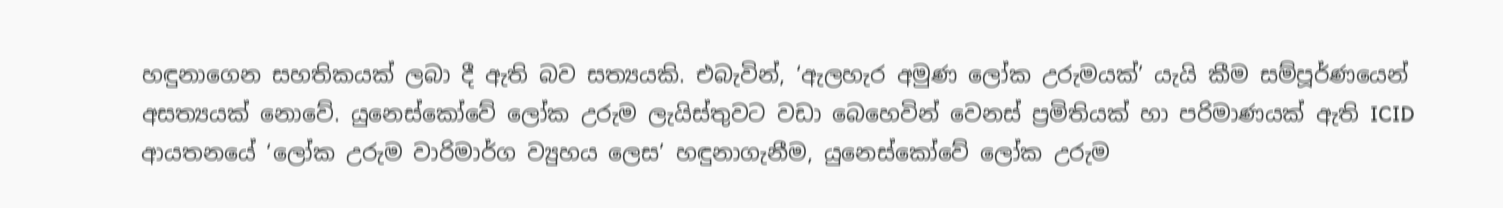හඳුනාගෙන සහතිකයක් ලබා දී ඇති බව සත්‍යයකි. එබැවින්, ‘ඇලහැර අමුණ ලෝක උරුමයක්’ යැයි කීම සම්පූර්ණයෙන් අසත්‍යයක් නොවේ. යුනෙස්කෝවේ ලෝක උරුම ලැයිස්තුවට වඩා බෙහෙවින් වෙනස් ප්‍රමිතියක් හා පරිමාණයක් ඇති ICID ආයතනයේ ‘ලෝක උරුම වාරිමාර්ග ව්‍යුහය ලෙස’ හඳුනාගැනීම, යුනෙස්කෝවේ ලෝක උරුම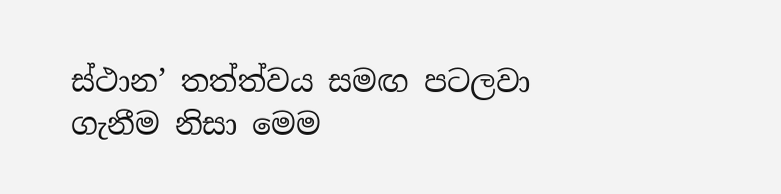ස්ථාන’ තත්ත්වය සමඟ පටලවා ගැනීම නිසා මෙම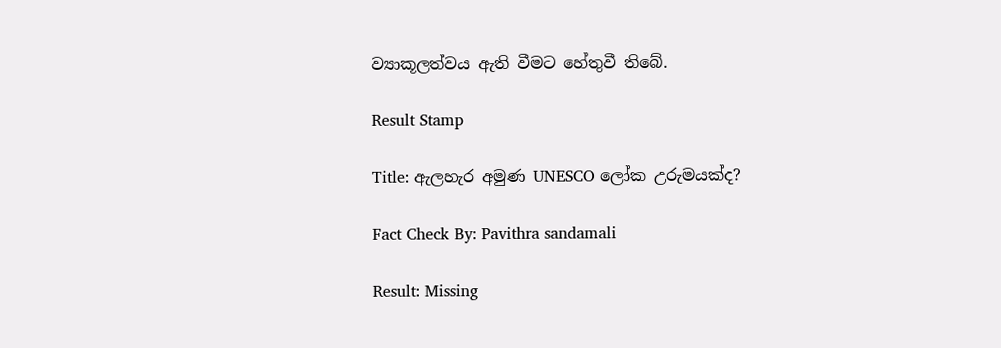ව්‍යාකූලත්වය ඇති වීමට හේතුවී තිබේ.

Result Stamp

Title: ඇලහැර අමුණ UNESCO ලෝක උරුමයක්ද?

Fact Check By: Pavithra sandamali

Result: Missing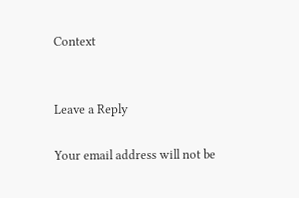Context


Leave a Reply

Your email address will not be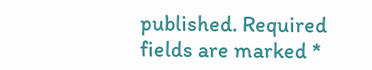published. Required fields are marked *